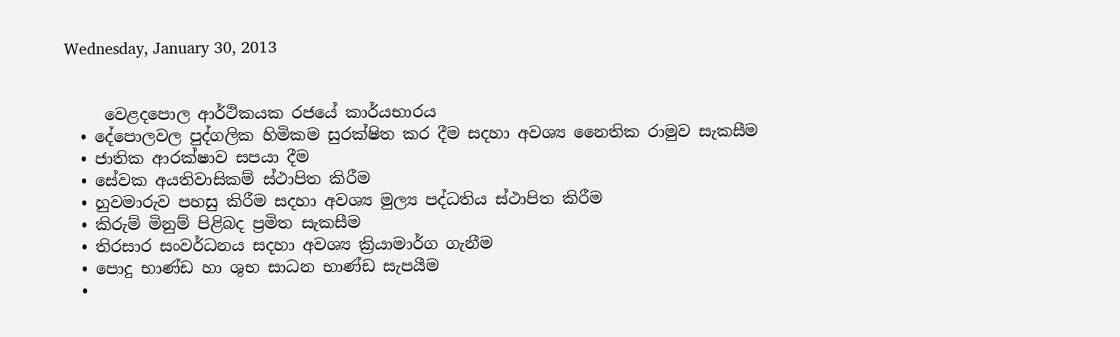Wednesday, January 30, 2013


     වෙළදපොල ආර්ථිකයක රජයේ කාර්යභාරය
  • දේපොලවල පුද්ගලික හිමිකම සුරක්ෂිත කර දීම සදහා අවශ්‍ය නෛතික රාමුව සැකසීම
  • ජාතික ආරක්ෂාව සපයා දීම
  • සේවක අයතිවාසිකම් ස්ථාපිත කිරීම
  • හුවමාරුව පහසු කිරීම සදහා අවශ්‍ය මුල්‍ය පද්ධතිය ස්ථාපිත කිරීම
  • කිරුම් මිනුම් පිළිබද ප්‍රමිත සැකසීම
  • තිරසාර සංවර්ධනය සදහා අවශ්‍ය ක්‍රියාමාර්ග ගැනීම
  • පොදු භාණ්ඩ හා ශුභ සාධන භාණ්ඩ සැපයීම
  •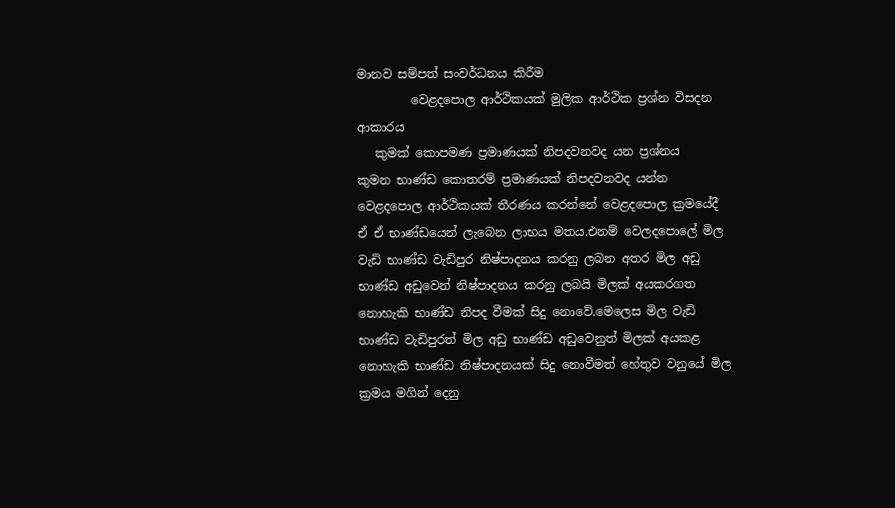මානව සම්පත් සංවර්ධනය කිරීම
         වෙළදපොල ආර්ථිකයක් මුලික ආර්ථික ප්‍රශ්න විසදන ආකාරය
   කුමක් කොපමණ ප්‍රමාණයක් නිපදවනවද යන ප්‍රශ්නය
කුමන භාණ්ඩ කොතරම් ප්‍රමාණයක් නිපදවනවද යන්න වෙළදපොල ආර්ථිකයක් තීරණය කරන්නේ වෙළදපොල ක්‍රමයේදී ඒ ඒ භාණ්ඩයෙන් ලැබෙන ලාභය මතය.එනම් වෙලදපොලේ මිල වැඩි භාණ්ඩ වැඩිපුර නිෂ්පාදනය කරනු ලබන අතර මිල අඩු භාණ්ඩ අඩුවෙන් නිෂ්පාදනය කරනු ලබයි මිලක් අයකරගත නොහැකි භාණ්ඩ නිපද වීමක් සිදු නොවේ.මෙලෙස මිල වැඩි භාණ්ඩ වැඩිපුරත් මිල අඩු භාණ්ඩ අඩුවෙනුත් මිලක් අයකළ නොහැකි භාණ්ඩ නිෂ්පාදනයක් සිදු නොවීමත් හේතුව වනුයේ මිල ක්‍රමය මගින් දෙනු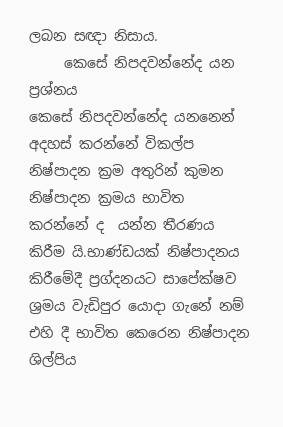ලබන සඥා නිසාය.
     කෙසේ නිපදවන්නේද යන ප්‍රශ්නය
කෙසේ නිපදවන්නේද යනනෙන් අදහස් කරන්නේ විකල්ප නිෂ්පාදන ක්‍රම අතුරින් කුමන නිෂ්පාදන ක්‍රමය භාවිත කරන්නේ ද  යන්න තීරණය කිරීම යි.භාණ්ඩයක් නිෂ්පාදනය කිරීමේදී ප්‍රග්දනයට සාපේක්ෂව ශ්‍රමය වැඩිපුර යොදා ගැනේ නම් එහි දී භාවිත කෙරෙන නිෂ්පාදන ශිල්පිය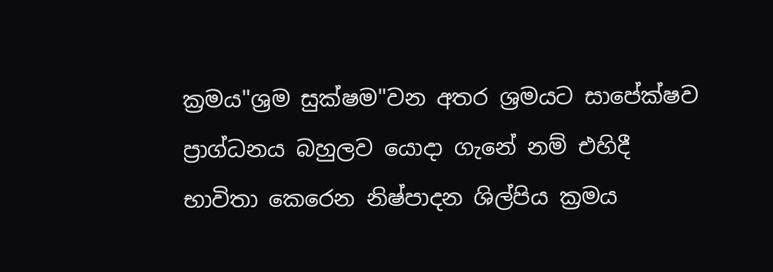ක්‍රමය"ශ්‍රම සුක්ෂම"වන අතර ශ්‍රමයට සාපේක්ෂව ප්‍රාග්ධනය බහුලව යොදා ගැනේ නම් එහිදී භාවිතා කෙරෙන නිෂ්පාදන ශිල්පිය ක්‍රමය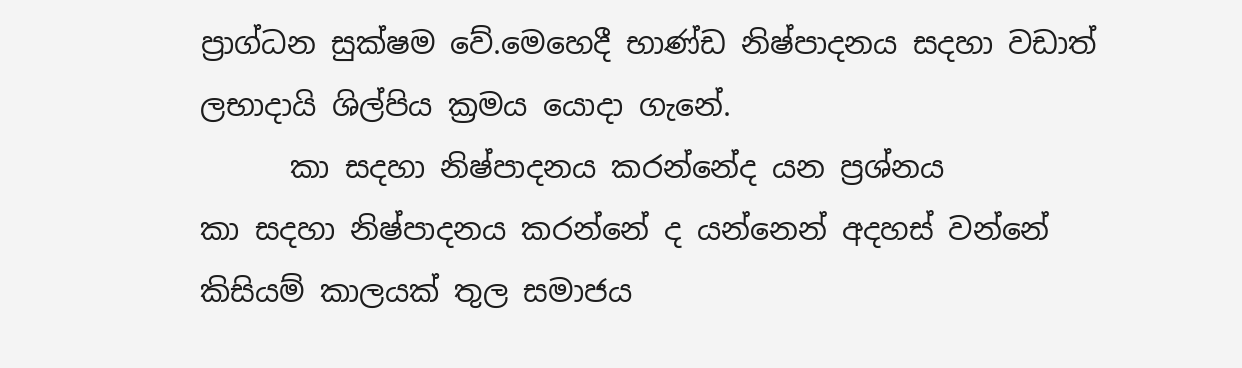ප්‍රාග්ධන සුක්ෂම වේ.මෙහෙදී භාණ්ඩ නිෂ්පාදනය සදහා වඩාත් ලභාදායි ශිල්පිය ක්‍රමය යොදා ගැනේ.
      කා සදහා නිෂ්පාදනය කරන්නේද යන ප්‍රශ්නය
කා සදහා නිෂ්පාදනය කරන්නේ ද යන්නෙන් අදහස් වන්නේ කිසියම් කාලයක් තුල සමාජය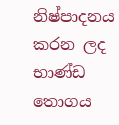නිෂ්පාදනය කරන ලද භාණ්ඩ තොගය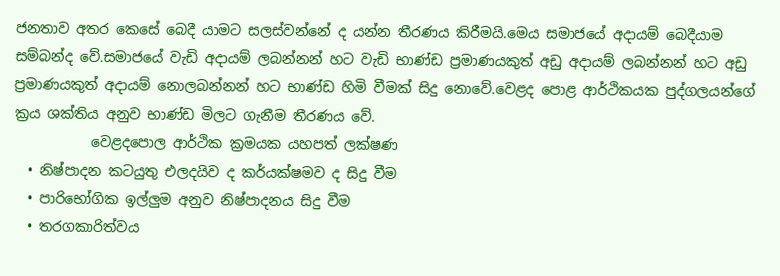ජනතාව අතර කෙසේ බෙදී යාමට සලස්වන්නේ ද යන්න තීරණය කිරීමයි.මෙය සමාජයේ අදායම් බෙදීයාම සම්බන්ද වේ.සමාජයේ වැඩි අදායම් ලබන්නන් හට වැඩි භාණ්ඩ ප්‍රමාණයකුත් අඩු අදායම් ලබන්නන් හට අඩු ප්‍රමාණයකුත් අදායම් නොලබන්නන් හට භාණ්ඩ හිමි වීමක් සිදු නොවේ.වෙළද පොළ ආර්ථිකයක පුද්ගලයන්ගේ ක්‍රය ශක්තිය අනුව භාණ්ඩ මිලට ගැනීම තීරණය වේ.
           වෙළදපොල ආර්ථික ක්‍රමයක යහපත් ලක්ෂණ
  • නිෂ්පාදන කටයුතු එලදයිව ද කර්යක්ෂමව ද සිදු වීම
  • පාරිභෝගික ඉල්ලුම අනුව නිෂ්පාදනය සිදු වීම
  • තරගකාරිත්වය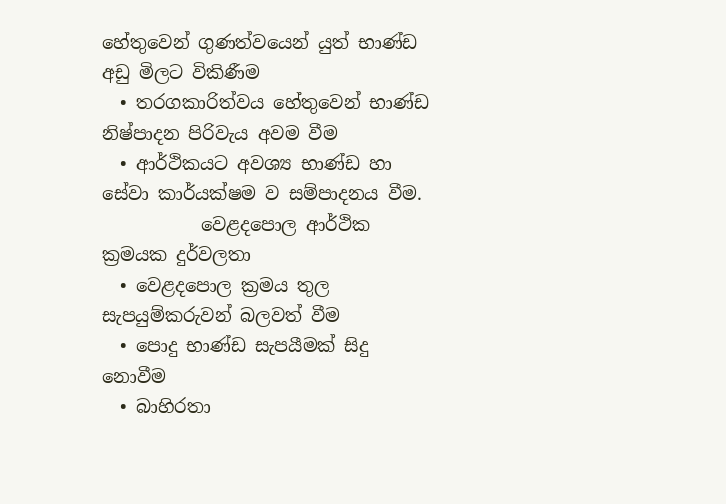හේතුවෙන් ගුණත්වයෙන් යුත් භාණ්ඩ අඩු මිලට විකිණීම
  • තරගකාරිත්වය හේතුවෙන් භාණ්ඩ නිෂ්පාදන පිරිවැය අවම වීම
  • ආර්ථිකයට අවශ්‍ය භාණ්ඩ හා සේවා කාර්යක්ෂම ව සම්පාදනය වීම.
           වෙළදපොල ආර්ථික ක්‍රමයක දුර්වලතා
  • වෙළදපොල ක්‍රමය තුල සැපයුම්කරුවන් බලවත් වීම
  • පොදු භාණ්ඩ සැපයීමක් සිදු නොවීම
  • බාහිරතා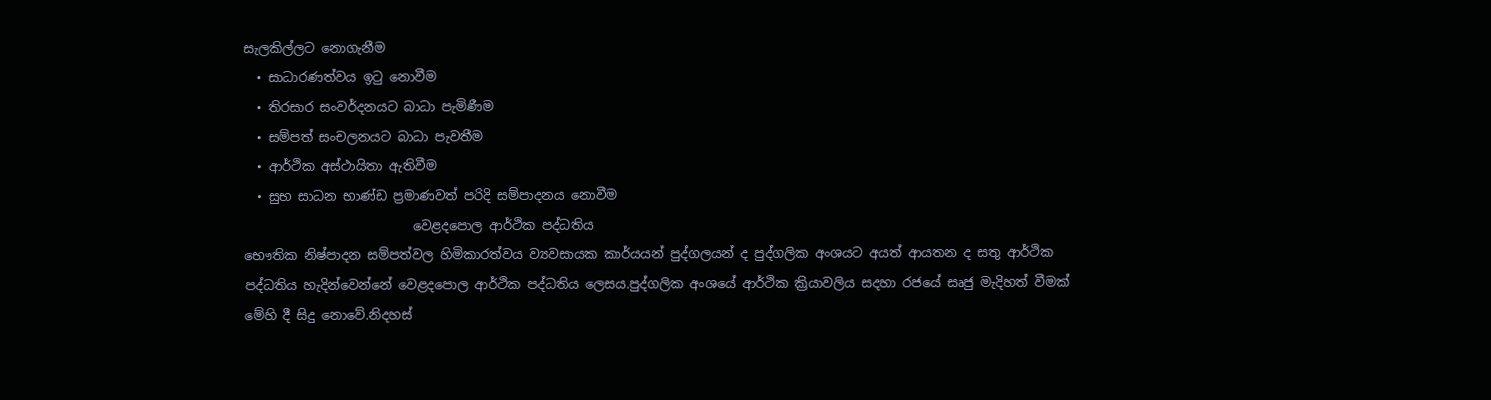සැලකිල්ලට නොගැනීම
  • සාධාරණත්වය ඉටු නොවීම
  • තිරසාර සංවර්දනයට බාධා පැමිණීම
  • සම්පත් සංචලනයට බාධා පැවතීම
  • ආර්ථික අස්ථායිතා ඇතිවීම
  • සුභ සාධන භාණ්ඩ ප්‍රමාණවත් පරිදි සම්පාදනය නොවීම
                          වෙළදපොල ආර්ථික පද්ධතිය
භෞතික නිෂ්පාදන සම්පත්වල හිමිකාරත්වය ව්‍යවසායක කාර්යයන් පුද්ගලයන් ද පුද්ගලික අංශයට අයත් ආයතන ද සතු ආර්ථික පද්ධතිය හැදින්වෙන්නේ වෙළදපොල ආර්ථික පද්ධතිය ලෙසය.පුද්ගලික අංශයේ ආර්ථික ක්‍රියාවලිය සදහා රජයේ සෘජු මැදිහත් වීමක් මේහි දී සිදු නොවේ.නිදහස්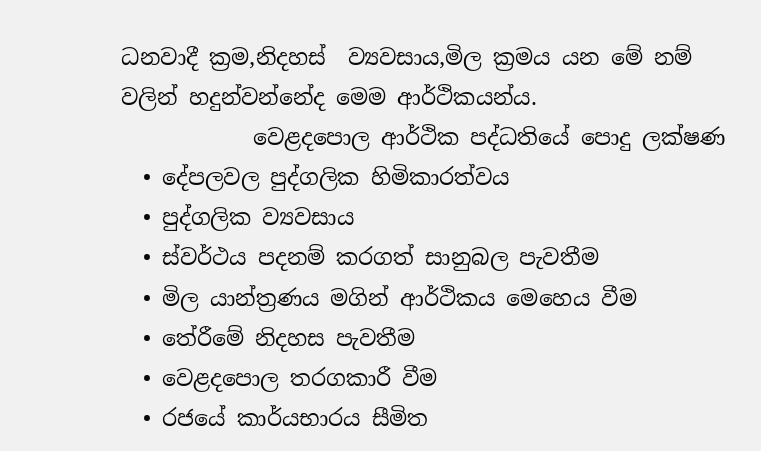ධනවාදී ක්‍රම,නිදහස්  ව්‍යවසාය,මිල ක්‍රමය යන මේ නම් වලින් හදුන්වන්නේද මෙම ආර්ථිකයන්ය.
            වෙළදපොල ආර්ථික පද්ධතියේ පොදු ලක්ෂණ
  • දේපලවල පුද්ගලික හිමිකාරත්වය
  • පුද්ගලික ව්‍යවසාය
  • ස්වර්ථය පදනම් කරගත් සානුබල පැවතීම
  • මිල යාන්ත්‍රණය මගින් ආර්ථිකය මෙහෙය වීම
  • තේරීමේ නිදහස පැවතීම
  • වෙළදපොල තරගකාරී වීම
  • රජයේ කාර්යභාරය සීමිත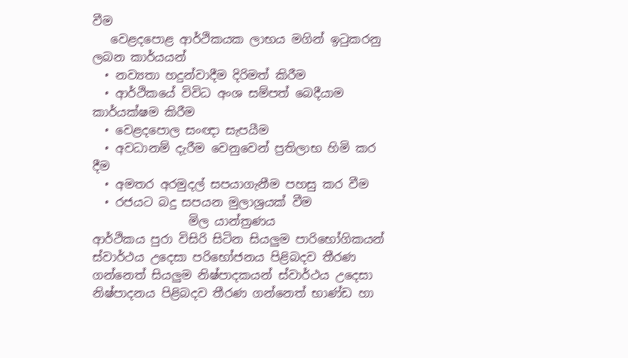වීම
   වෙළදපොළ ආර්ථිකයක ලාභය මගින් ඉටුකරනු ලබන කාර්යයන්
  • නව්‍යතා හදුන්වාදීම දිරිමත් කිරීම
  • ආර්ථිකයේ විවිධ අංශ සම්පත් බෙදීයාම කාර්යක්ෂම කිරීම
  • වෙළදපොල සංඥා සැපයීම
  • අවධානම් දැරීම වෙනුවෙන් ප්‍රතිලාභ හිමි කර දීම
  • අමතර අරමුදල් සපයාගැනීම පහසු කර වීම
  • රජයට බදු සපයන මුලාශ්‍රයක් වීම
                මිල යාන්ත්‍රණය
ආර්ථිකය පුරා විසිරි සිටින සියලුම පාරිභෝගිකයන් ස්වාර්ථය උදෙසා පරිභෝජනය පිළිබදව තීරණ ගන්නෙත් සියලුම නිෂ්පාදකයන් ස්වාර්ථය උදෙසා නිෂ්පාදනය පිළිබදව තීරණ ගන්නෙත් භාණ්ඩ හා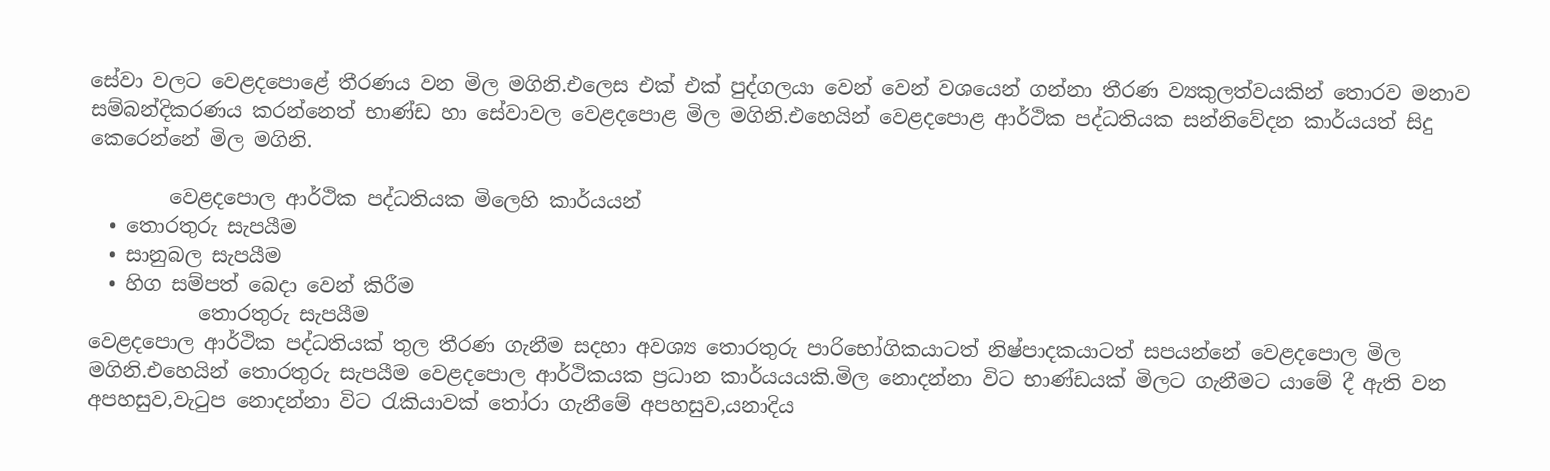සේවා වලට වෙළදපොළේ තීරණය වන මිල මගිනි.එලෙස එක් එක් පුද්ගලයා වෙන් වෙන් වශයෙන් ගන්නා තීරණ ව්‍යකුලත්වයකින් තොරව මනාව සම්බන්දිකරණය කරන්නෙත් භාණ්ඩ හා සේවාවල වෙළදපොළ මිල මගිනි.එහෙයින් වෙළදපොළ ආර්ථික පද්ධතියක සන්නිවේදන කාර්යයත් සිදු කෙරෙන්නේ මිල මගිනි.

        වෙළදපොල ආර්ථික පද්ධතියක මිලෙහි කාර්යයන්
  • තොරතුරු සැපයීම
  • සානුබල සැපයීම
  • හිග සම්පත් බෙදා වෙන් කිරීම
           තොරතුරු සැපයීම
වෙළදපොල ආර්ථික පද්ධතියක් තුල තීරණ ගැනීම සදහා අවශ්‍ය තොරතුරු පාරිභෝගිකයාටත් නිෂ්පාදකයාටත් සපයන්නේ වෙළදපොල මිල මගිනි.එහෙයින් තොරතුරු සැපයීම වෙළදපොල ආර්ථිකයක ප්‍රධාන කාර්යයයකි.මිල නොදන්නා විට භාණ්ඩයක් මිලට ගැනීමට යාමේ දී ඇති වන අපහසුව,වැටුප නොදන්නා විට රැකියාවක් තෝරා ගැනීමේ අපහසුව,යනාදිය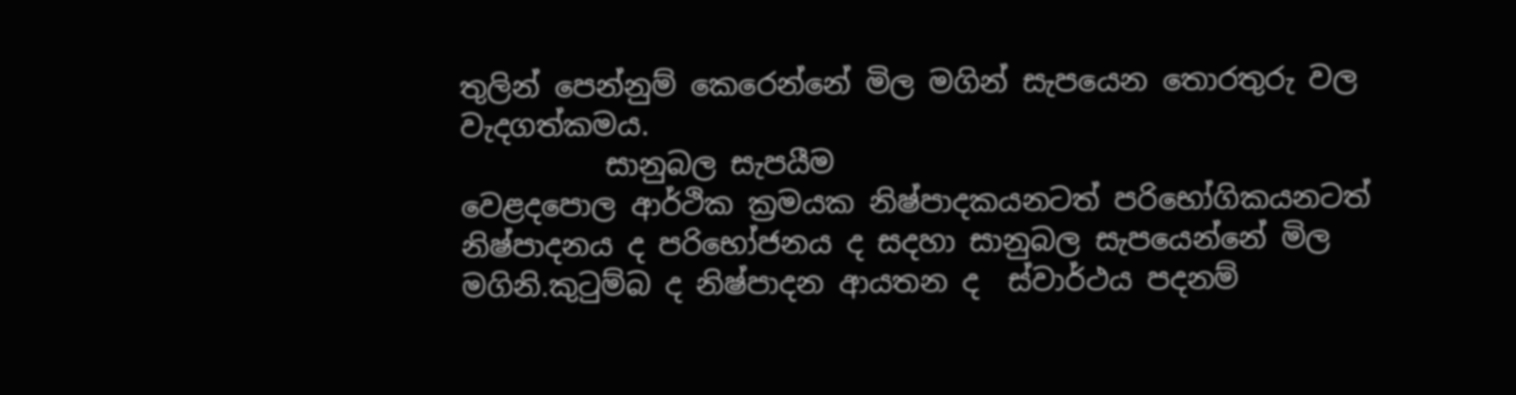තුලින් පෙන්නුම් කෙරෙන්නේ මිල මගින් සැපයෙන තොරතුරු වල වැදගත්කමය.
          සානුබල සැපයීම
වෙළදපොල ආර්ථික ක්‍රමයක නිෂ්පාදකයනටත් පරිභෝගිකයනටත් නිෂ්පාදනය ද පරිභෝජනය ද සදහා සානුබල සැපයෙන්නේ මිල මගිනි.කුටුම්බ ද නිෂ්පාදන ආයතන ද  ස්වාර්ථය පදනම්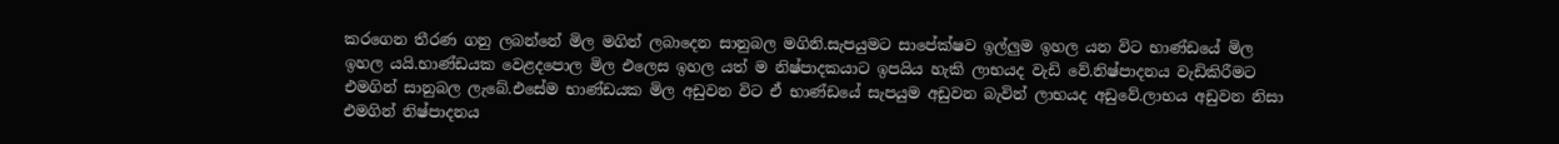කරගෙන තීරණ ගනු ලබන්නේ මිල මගින් ලබාදෙන සානුබල මගිනි.සැපයුමට සාපේක්ෂව ඉල්ලුම ඉහල යන විට භාණ්ඩයේ මිල ඉහල යයි.භාණ්ඩයක වෙළදපොල මිල එලෙස ඉහල යත් ම නිෂ්පාදකයාට ඉපයිය හැකි ලාභයද වැඩි වේ.නිෂ්පාදනය වැඩිකිරීමට එමගින් සානුබල ලැබේ.එසේම භාණ්ඩයක මිල අඩුවන විට ඒ භාණ්ඩයේ සැපයුම අඩුවන බැවින් ලාභයද අඩුවේ.ලාභය අඩුවන නිසා එමගින් නිෂ්පාදනය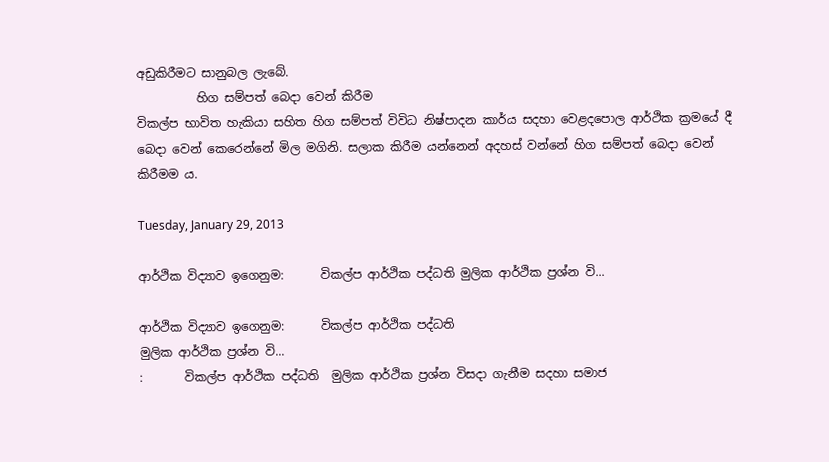අඩුකිරීමට සානුබල ලැබේ.
          හිග සම්පත් බෙදා වෙන් කිරීම
විකල්ප භාවිත හැකියා සහිත හිග සම්පත් විවිධ නිෂ්පාදන කාර්ය සදහා වෙළදපොල ආර්ථික ක්‍රමයේ දී බෙදා වෙන් කෙරෙන්නේ මිල මගිනි. සලාක කිරීම යන්නෙන් අදහස් වන්නේ හිග සම්පත් බෙදා වෙන් කිරීමම ය.

Tuesday, January 29, 2013

ආර්ථික විද්‍යාව ඉගෙනුම:      විකල්ප ආර්ථික පද්ධති මුලික ආර්ථික ප්‍රශ්න වි...

ආර්ථික විද්‍යාව ඉගෙනුම:      විකල්ප ආර්ථික පද්ධති
මුලික ආර්ථික ප්‍රශ්න වි...
:       විකල්ප ආර්ථික පද්ධති  මුලික ආර්ථික ප්‍රශ්න විසදා ගැනීම සදහා සමාජ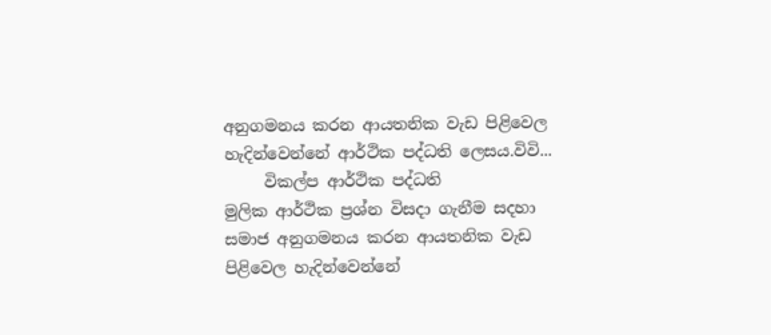අනුගමනය කරන ආයතනික වැඩ පිළිවෙල හැදින්වෙන්නේ ආර්ථික පද්ධති ලෙසය.විවි...
     විකල්ප ආර්ථික පද්ධති
මුලික ආර්ථික ප්‍රශ්න විසදා ගැනීම සදහා සමාජ අනුගමනය කරන ආයතනික වැඩ පිළිවෙල හැදින්වෙන්නේ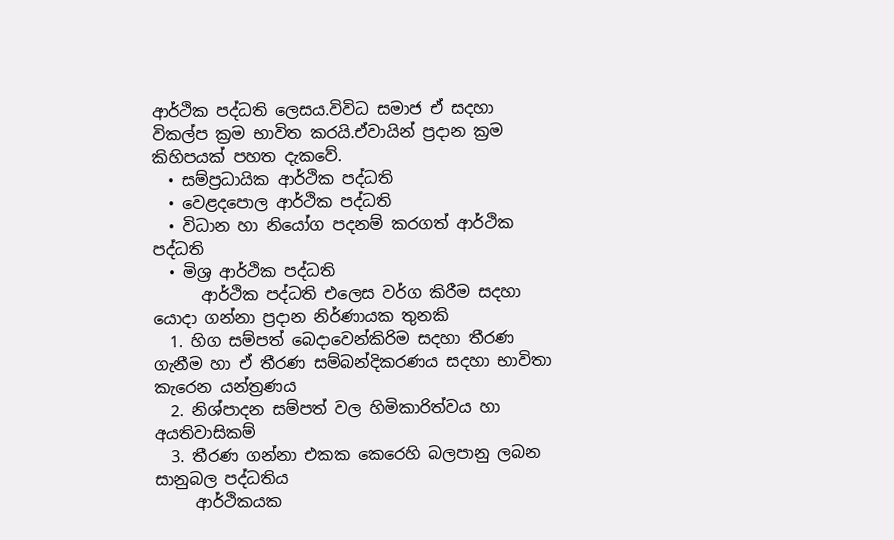ආර්ථික පද්ධති ලෙසය.විවිධ සමාජ ඒ සදහා විකල්ප ක්‍රම භාවිත කරයි.ඒවායින් ප්‍රදාන ක්‍රම කිහිපයක් පහත දැකවේ.
  • සම්ප්‍රධායික ආර්ථික පද්ධති
  • වෙළදපොල ආර්ථික පද්ධති
  • විධාන හා නියෝග පදනම් කරගත් ආර්ථික පද්ධති
  • මිශ්‍ර ආර්ථික පද්ධති
      ආර්ථික පද්ධති එලෙස වර්ග කිරීම සදහා යොදා ගන්නා ප්‍රදාන නිර්ණායක තුනකි
  1. හිග සම්පත් බෙදාවෙන්කිරිම සදහා තීරණ ගැනීම හා ඒ තීරණ සම්බන්දිකරණය සදහා භාවිතා කැරෙන යන්ත්‍රණය
  2. නිශ්පාදන සම්පත් වල හිමිකාරිත්වය හා අයතිවාසිකම්
  3. තීරණ ගන්නා එකක කෙරෙහි බලපානු ලබන සානුබල පද්ධතිය
     ආර්ථිකයක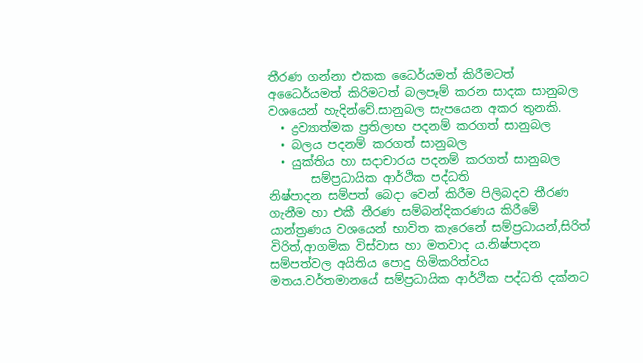තීරණ ගන්නා එකක ධෛර්යමත් කිරීමටත් අධෛර්යමත් කිරිමටත් බලපෑම් කරන සාදක සානුබල වශයෙන් හැදින්වේ.සානුබල සැපයෙන අකර තුනකි.
  • ද්‍රව්‍යාත්මක ප්‍රතිලාභ පදනම් කරගත් සානුබල
  • බලය පදනම් කරගත් සානුබල
  • යුක්තිය හා සදාචාරය පදනම් කරගත් සානුබල
       සම්ප්‍රධායික ආර්ථික පද්ධති
නිෂ්පාදන සම්පත් බෙදා වෙන් කිරීම පිලිබදව තීරණ ගැනීම හා එකී තීරණ සම්බන්දිකරණය කිරීමේ යාන්ත්‍රණය වශයෙන් භාවිත කැරෙනේ සම්ප්‍රධායන්,සිරිත් විරිත්,ආගමික විස්වාස හා මතවාද ය.නිෂ්පාදන සම්පත්වල අයිතිය පොදු හිමිකරිත්වය මතය.වර්තමානයේ සම්ප්‍රධායික ආර්ථික පද්ධති දක්නට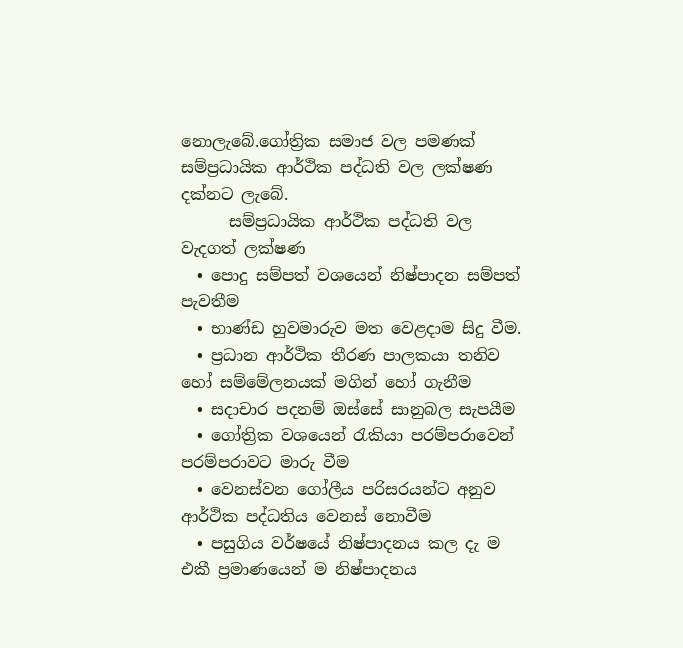නොලැබේ.ගෝත්‍රික සමාජ වල පමණක් සම්ප්‍රධායික ආර්ථික පද්ධති වල ලක්ෂණ දක්නට ලැබේ.
      සම්ප්‍රධායික ආර්ථික පද්ධති වල වැදගත් ලක්ෂණ
  • පොදු සම්පත් වශයෙන් නිෂ්පාදන සම්පත් පැවතීම
  • භාණ්ඩ හුවමාරුව මත වෙළදාම සිදු වීම.
  • ප්‍රධාන ආර්ථික තීරණ පාලකයා තනිව හෝ සම්මේලනයක් මගින් හෝ ගැනීම
  • සදාචාර පදනම් ඔස්සේ සානුබල සැපයීම
  • ගෝත්‍රික වශයෙන් රැකියා පරම්පරාවෙන් පරම්පරාවට මාරු වීම
  • වෙනස්වන ගෝලීය පරිසරයන්ට අනුව ආර්ථික පද්ධතිය වෙනස් නොවීම
  • පසුගිය වර්ෂයේ නිෂ්පාදනය කල දැ ම එකී ප්‍රමාණයෙන් ම නිෂ්පාදනය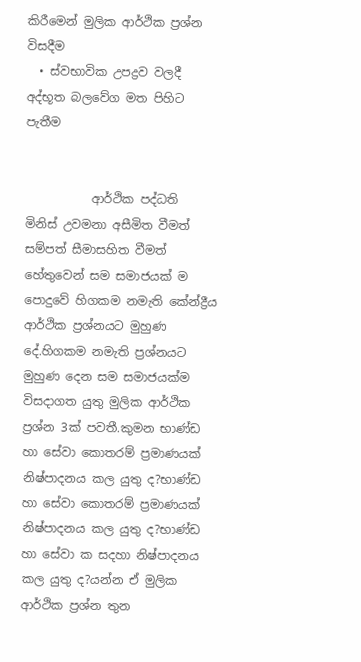කිරීමෙන් මුලික ආර්ථික ප්‍රශ්න විසදීම
  • ස්වභාවික උපද්‍රව වලදී අද්භූත බලවේග මත පිහිට පැතීම


           ආර්ථික පද්ධති
මිනිස් උවමනා අසීමිත වීමත් සම්පත් සීමාසහිත වීමත් හේතුවෙන් සම සමාජයක් ම පොදුවේ හිගකම නමැති කේන්ද්‍රීය ආර්ථික ප්‍රශ්නයට මුහුණ දේ.හිගකම නමැති ප්‍රශ්නයට මුහුණ දෙන සම සමාජයක්ම විසදාගත යුතු මුලික ආර්ථික ප්‍රශ්න 3ක් පවතී.කුමන භාණ්ඩ හා සේවා කොතරම් ප්‍රමාණයක් නිෂ්පාදනය කල යුතු ද?භාණ්ඩ හා සේවා කොතරම් ප්‍රමාණයක් නිෂ්පාදනය කල යුතු ද?භාණ්ඩ හා සේවා ක සදහා නිෂ්පාදනය කල යුතු ද?යන්න ඒ මුලික ආර්ථික ප්‍රශ්න තුන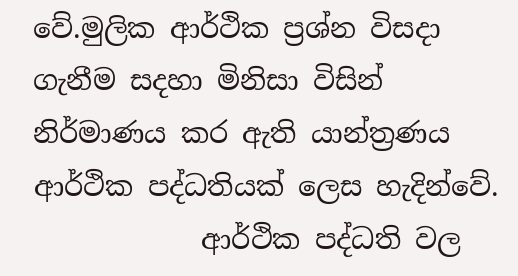වේ.මුලික ආර්ථික ප්‍රශ්න විසදා ගැනීම සදහා මිනිසා විසින් නිර්මාණය කර ඇති යාන්ත්‍රණය ආර්ථික පද්ධතියක් ලෙස හැදින්වේ.
            ආර්ථික පද්ධති වල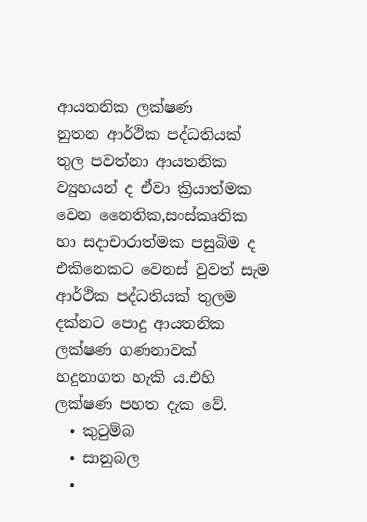ආයතනික ලක්ෂණ
නුතන ආර්ථික පද්ධතියක් තුල පවත්නා ආයතනික ව්‍යුහයන් ද ඒවා ක්‍රියාත්මක වෙන නෛතික,සංස්කෘතික හා සදාචාරාත්මක පසුබිම ද එකිනෙකට වෙනස් වුවත් සැම ආර්ථික පද්ධතියක් තුලම දක්නට පොදු ආයතනික ලක්ෂණ ගණනාවක් හදුනාගත හැකි ය.එහි ලක්ෂණ පහත දැක වේ.
  • කුටුම්බ
  • සානුබල
  •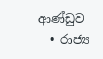ආණ්ඩුව
  • රාජ්‍ය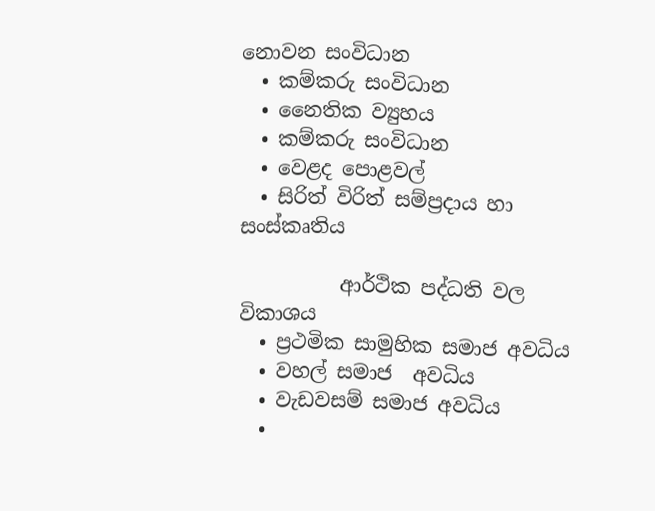නොවන සංවිධාන
  • කම්කරු සංවිධාන
  • නෛතික ව්‍යුහය
  • කම්කරු සංවිධාන
  • වෙළද පොළවල්
  • සිරිත් විරිත් සම්ප්‍රදාය හා සංස්කෘතිය

          ආර්ථික පද්ධති වල විකාශය
  • ප්‍රථමික සාමුහික සමාජ අවධිය
  • වහල් සමාජ  අවධිය
  • වැඩවසම් සමාජ අවධිය
  •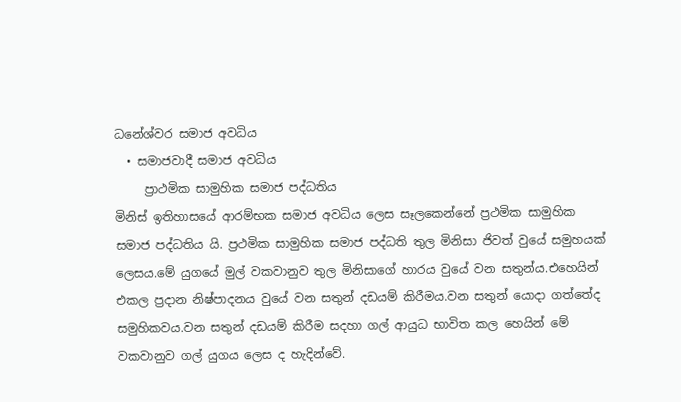ධනේශ්වර සමාජ අවධිය
  • සමාජවාදී සමාජ අවධිය
     ප්‍රාථමික සාමුහික සමාජ පද්ධතිය
මිනිස් ඉතිහාසයේ ආරම්භක සමාජ අවධිය ලෙස සෑලකෙන්නේ ප්‍රථමික සාමුහික සමාජ පද්ධතිය යි. ප්‍රථමික සාමුහික සමාජ පද්ධති තුල මිනිසා ජිවත් වුයේ සමුහයක් ලෙසය.මේ යුගයේ මුල් වකවානුව තුල මිනිසාගේ හාරය වුයේ වන සතුන්ය.එහෙයින් එකල ප්‍රදාන නිෂ්පාදනය වුයේ වන සතුන් දඩයම් කිරීමය.වන සතුන් යොදා ගත්තේද සමුහිකවය.වන සතුන් දඩයම් කිරීම සදහා ගල් ආයුධ භාවිත කල හෙයින් මේ වකවානුව ගල් යුගය ලෙස ද හැදින්වේ.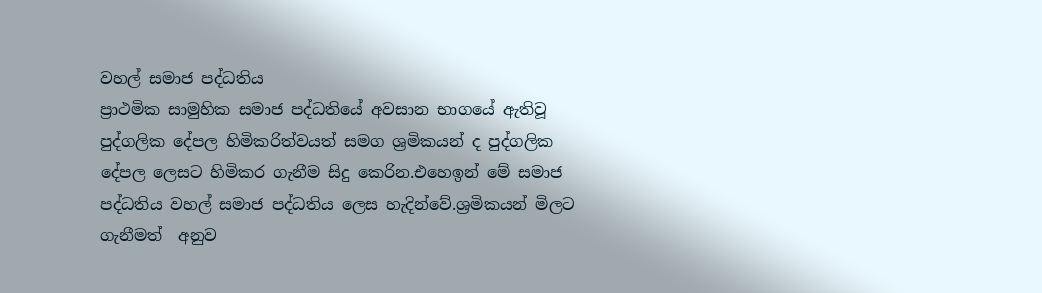වහල් සමාජ පද්ධතිය
ප්‍රාථමික සාමුහික සමාජ පද්ධතියේ අවසාන භාගයේ ඇතිවූ පුද්ගලික දේපල හිමිකරිත්වයත් සමග ශ්‍රමිකයන් ද පුද්ගලික දේපල ලෙසට හිමිකර ගැනීම සිදු කෙරින.එහෙඉන් මේ සමාජ පද්ධතිය වහල් සමාජ පද්ධතිය ලෙස හැදින්වේ.ශ්‍රමිකයන් මිලට ගැනීමත්  අනුව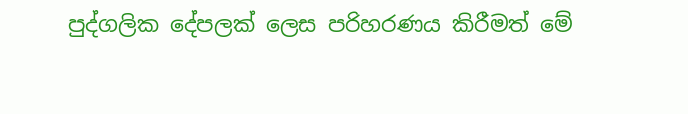පුද්ගලික දේපලක් ලෙස පරිහරණය කිරීමත් මේ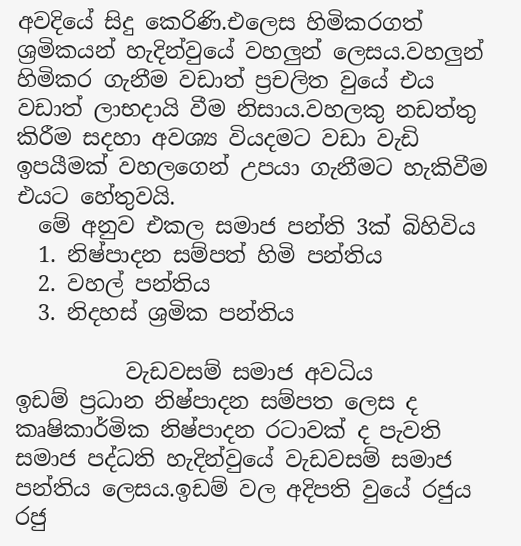අවදියේ සිදු කෙරිණි.එලෙස හිමිකරගත්  ශ්‍රමිකයන් හැදින්වුයේ වහලුන් ලෙසය.වහලුන් හිමිකර ගැනීම වඩාත් ප්‍රචලිත වුයේ එය වඩාත් ලාභදායි වීම නිසාය.වහලකු නඩත්තු කිරීම සදහා අවශ්‍ය වියදමට වඩා වැඩි ඉපයීමක් වහලගෙන් උපයා ගැනීමට හැකිවීම එයට හේතුවයි.
  මේ අනුව එකල සමාජ පන්ති 3ක් බිහිවිය
  1. නිෂ්පාදන සම්පත් හිමි පන්තිය
  2. වහල් පන්තිය
  3. නිදහස් ශ්‍රමික පන්තිය

          වැඩවසම් සමාජ අවධිය
ඉඩම් ප්‍රධාන නිෂ්පාදන සම්පත ලෙස ද කෘෂිකාර්මික නිෂ්පාදන රටාවක් ද පැවති සමාජ පද්ධති හැදින්වුයේ වැඩවසම් සමාජ පන්තිය ලෙසය.ඉඩම් වල අදිපති වුයේ රජුය රජු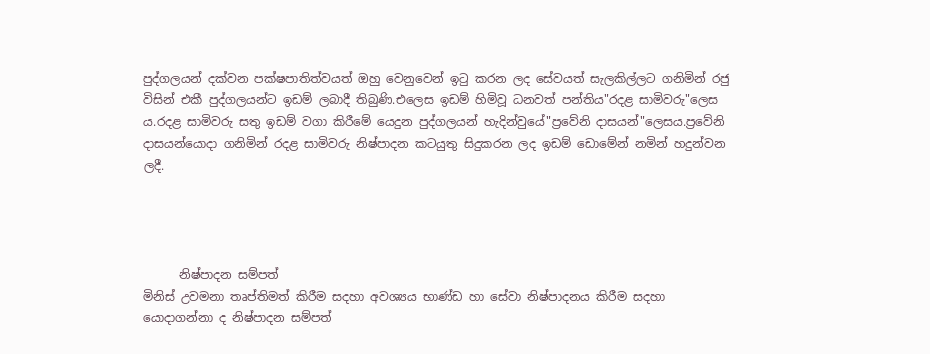පුද්ගලයන් දක්වන පක්ෂපාතිත්වයත් ඔහු වෙනුවෙන් ඉටු කරන ලද සේවයත් සැලකිල්ලට ගනිමින් රජු විසින් එකී පුද්ගලයන්ට ඉඩම් ලබාදී තිබුණි.එලෙස ඉඩම් හිමිවූ ධනවත් පන්තිය"රදළ සාමිවරු"ලෙස ය.රදළ සාමිවරු සතු ඉඩම් වගා කිරීමේ යෙදුන පුද්ගලයන් හැදින්වුයේ"ප්‍රවේනි දාසයන්"ලෙසය.ප්‍රවේනි දාසයන්යොදා ගනිමින් රදළ සාමිවරු නිෂ්පාදන කටයුතු සිදුකරන ලද ඉඩම් ඩොමේන් නමින් හදුන්වන ලදී.




      නිෂ්පාදන සම්පත්
මිනිස් උවමනා තෘප්තිමත් කිරීම සදහා අවශ්‍යය භාණ්ඩ හා සේවා නිෂ්පාදනය කිරීම සදහා යොදාගන්නා ද නිෂ්පාදන සම්පත්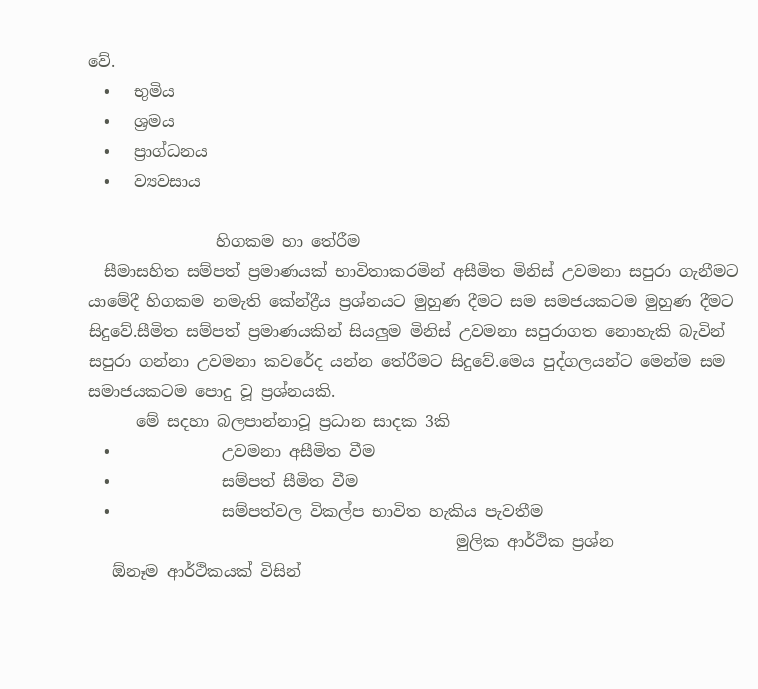වේ.
  •   භුමිය
  •   ශ්‍රමය
  •   ප්‍රාග්ධනය
  •   ව්‍යවසාය

                හිගකම හා තේරීම
  සීමාසහිත සම්පත් ප්‍රමාණයක් භාවිතාකරමින් අසීමිත මිනිස් උවමනා සපුරා ගැනීමට යාමේදී හිගකම නමැති කේන්ද්‍රීය ප්‍රශ්නයට මුහුණ දීමට සම සමජයකටම මුහුණ දීමට  සිදුවේ.සීමිත සම්පත් ප්‍රමාණයකින් සියලුම මිනිස් උවමනා සපුරාගත නොහැකි බැවින් සපුරා ගන්නා උවමනා කවරේද යන්න තේරීමට සිදුවේ.මෙය පුද්ගලයන්ට මෙන්ම සම සමාජයකටම පොදු වූ ප්‍රශ්නයකි.
      මේ සදහා බලපාන්නාවූ ප්‍රධාන සාදක 3කි
  •              උවමනා අසීමිත වීම
  •              සම්පත් සීමිත වීම
  •              සම්පත්වල විකල්ප භාවිත හැකිය පැවතීම
                                              මුලික ආර්ථික ප්‍රශ්න
   ඕනෑම ආර්ථිකයක් විසින්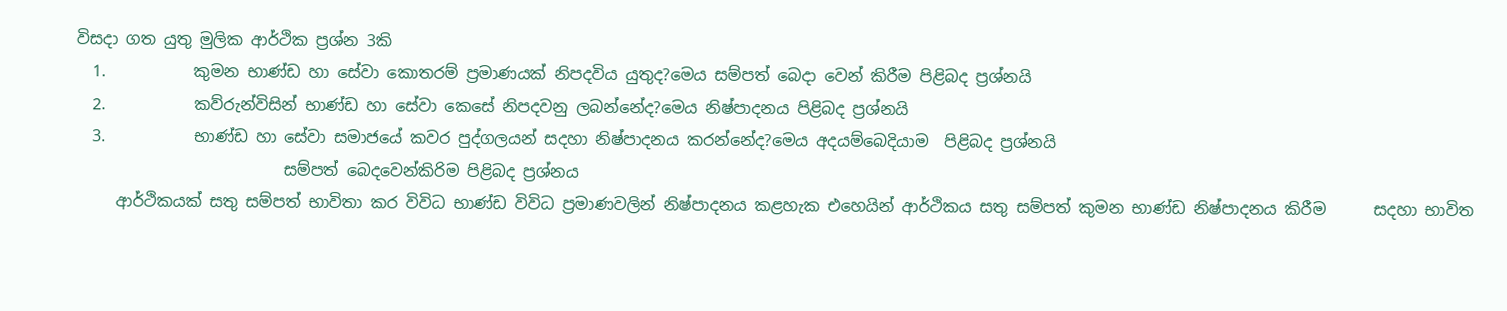විසදා ගත යුතු මුලික ආර්ථික ප්‍රශ්න 3කි
  1.           කුමන භාණ්ඩ හා සේවා කොතරම් ප්‍රමාණයක් නිපදවිය යුතුද?මෙය සම්පත් බෙදා වෙන් කිරීම පිළිබද ප්‍රශ්නයි
  2.           කව්රුන්විසින් භාණ්ඩ හා සේවා කෙසේ නිපදවනු ලබන්නේද?මෙය නිෂ්පාදනය පිළිබද ප්‍රශ්නයි
  3.           භාණ්ඩ හා සේවා සමාජයේ කවර පුද්ගලයන් සදහා නිෂ්පාදනය කරන්නේද?මෙය අදයම්බෙදියාම  පිළිබද ප්‍රශ්නයි
                          සම්පත් බෙදවෙන්කිරිම පිළිබද ප්‍රශ්නය
     ආර්ථිකයක් සතු සම්පත් භාවිතා කර විවිධ භාණ්ඩ විවිධ ප්‍රමාණවලින් නිෂ්පාදනය කළහැක එහෙයින් ආර්ථිකය සතු සම්පත් කුමන භාණ්ඩ නිෂ්පාදනය කිරීම      සදහා භාවිත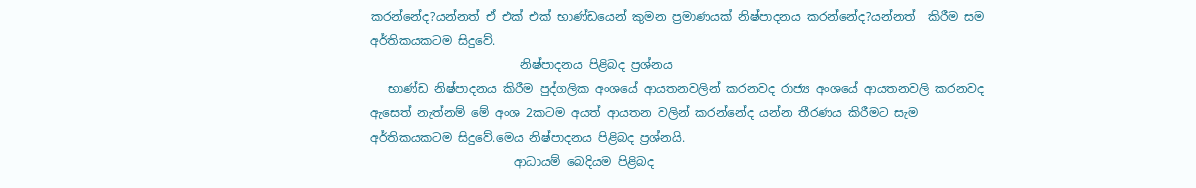කරන්නේද?යන්නත් ඒ එක් එක් භාණ්ඩයෙන් කුමන ප්‍රමාණයක් නිෂ්පාදනය කරන්නේද?යන්නත්  කිරීම සම අර්තිකයකටම සිදුවේ.
                         නිෂ්පාදනය පිළිබද ප්‍රශ්නය
   භාණ්ඩ නිෂ්පාදනය කිරීම පුද්ගලික අංශයේ ආයතනවලින් කරනවද රාජ්‍ය අංශයේ ආයතනවලි කරනවද ඇසෙත් නැත්නම් මේ අංශ 2කටම අයත් ආයතන වලින් කරන්නේද යන්න තීරණය කිරීමට සැම අර්තිකයකටම සිදුවේ.මෙය නිෂ්පාදනය පිළිබද ප්‍රශ්නයි.
                        ආධායම් බෙදියම පිළිබද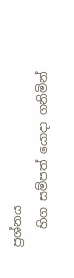ප්‍රශ්නය
   හිග සම්පත් යොදා ගනිමින්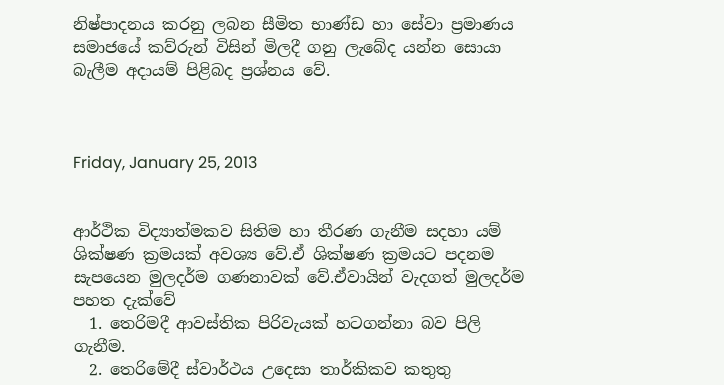නිෂ්පාදනය කරනු ලබන සීමිත භාණ්ඩ හා සේවා ප්‍රමාණය සමාජයේ කව්රුන් විසින් මිලදී ගනු ලැබේද යන්න සොයා බැලීම අදායම් පිළිබද ප්‍රශ්නය වේ.



Friday, January 25, 2013


ආර්ථික විද්‍යාත්මකව සිතිම හා තීරණ ගැනීම සදහා යම් ශික්ෂණ ක්‍රමයක් අවශ්‍ය වේ.ඒ ශික්ෂණ ක්‍රමයට පදනම සැපයෙන මුලදර්ම ගණනාවක් වේ.ඒවායින් වැදගත් මුලදර්ම පහත දැක්වේ
  1. තෙරිමදී ආවස්තික පිරිවැයක් හටගන්නා බව පිලි ගැනීම.
  2. තෙරිමේදී ස්වාර්ථය උදෙසා තාර්කිකව කතුතු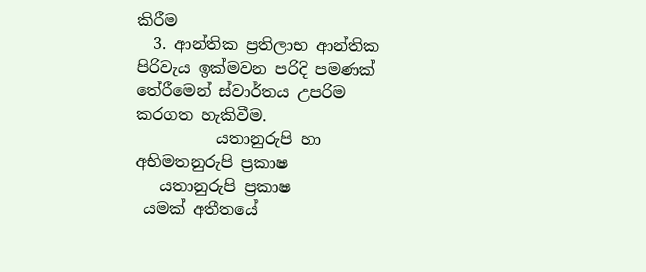කිරීම
  3. ආන්තික ප්‍රතිලාභ ආන්තික පිරිවැය ඉක්මවන පරිදි පමණක් තේරීමෙන් ස්වාර්තය උපරිම කරගත හැකිවීම.
          යතානුරුපි හා අභිමතනුරුපි ප්‍රකාෂ
   යතානුරුපි ප්‍රකාෂ
 යමක් අතීතයේ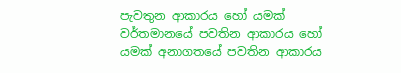පැවතුන ආකාරය හෝ යමක් වර්තමානයේ පවතින ආකාරය හෝ යමක් අනාගතයේ පවතින ආකාරය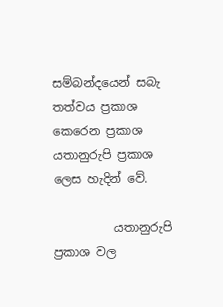සම්බන්දයෙන් සබැ තත්වය ප්‍රකාශ කෙරෙන ප්‍රකාශ යතානුරුපි ප්‍රකාශ ලෙස හැදින් වේ.

          යතානුරුපි ප්‍රකාශ වල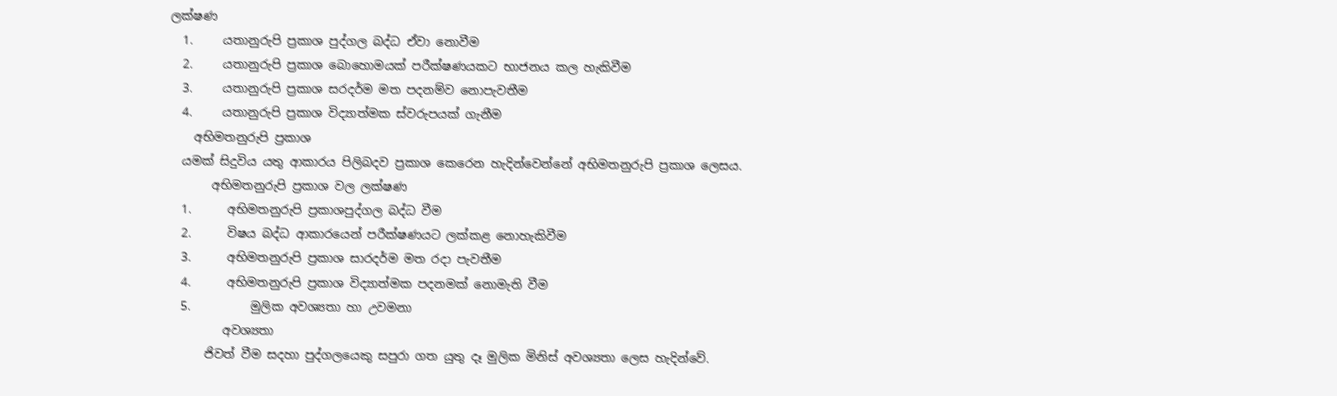ලක්ෂණ
  1.     යතානුරුපි ප්‍රකාශ පුද්ගල බද්ධ ඒවා නොවීම
  2.     යතානුරුපි ප්‍රකාශ බොහොමයක් පරීක්ෂණයකට භාජනය කල හැකිවීම
  3.     යතානුරුපි ප්‍රකාශ සරදර්ම මත පදනම්ව නොපැවතීම
  4.     යතානුරුපි ප්‍රකාශ විද්‍යාත්මක ස්වරුපයක් ගැනීම
    අභිමතනුරුපි ප්‍රකාශ
  යමක් සිදුවිය යතු ආකාරය පිලිබදව ප්‍රකාශ කෙරෙන හැදින්වෙන්නේ අභිමතනුරුපි ප්‍රකාශ ලෙසය.
       අභිමතනුරුපි ප්‍රකාශ වල ලක්ෂණ
  1.      අභිමතනුරුපි ප්‍රකාශපුද්ගල බද්ධ වීම
  2.      විෂය බද්ධ ආකාරයෙන් පරීක්ෂණයට ලක්කළ නොහැකිවීම
  3.      අභිමතනුරුපි ප්‍රකාශ සාරදර්ම මත රදා පැවතීම
  4.      අභිමතනුරුපි ප්‍රකාශ විද්‍යාත්මක පදනමක් නොමැති වීම
  5.          මුලික අවශ්‍යතා හා උවමනා
         අවශ්‍යතා
      ජිවත් වීම සදහා පුද්ගලයෙකු සපුරා ගත යුතු දෑ මුලික මිනිස් අවශ්‍යතා ලෙස හැදින්වේ.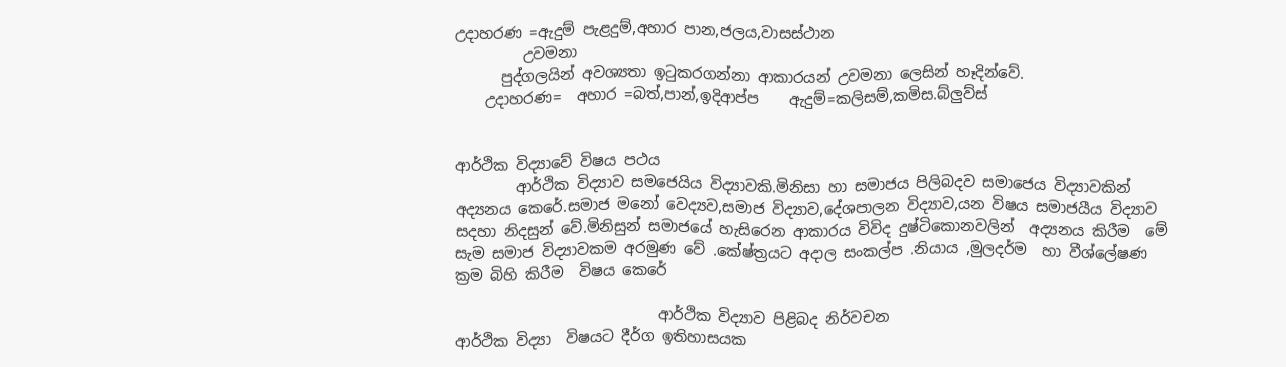උදාහරණ =ඇදුම් පැළදුම්,අහාර පාන,ජලය,වාසස්ථාන
         උවමනා
      පුද්ගලයින් අවශ්‍යතා ඉටුකරගන්නා ආකාරයන් උවමනා ලෙසින් හෑදින්වේ.
    උදාහරණ=  අහාර =බත්,පාන්,ඉදිආප්ප    ඇදුම්=කලිසම්,කමිස.බ්ලුව්ස්


ආර්ථික විද්‍යාවේ විෂය පථය
        ආර්ථික විද්‍යාව සමජෙයිය විද්‍යාවකි.මිනිසා හා සමාජය පිලිබදව සමාජෙය විද්‍යාවකින් අද්‍යනය කෙරේ.සමාජ මනෝ වෙද්‍යව,සමාජ විද්‍යාව,දේශපාලන විද්‍යාව,යන විෂය සමාජයීය විද්‍යාව සදහා නිදසුන් වේ.මිනිසුන් සමාජයේ හැසිරෙන ආකාරය විවිද දුෂ්ටිකොනවලින්  අද්‍යනය කිරීම  මේ සැම සමාජ විද්‍යාවකම අරමුණ වේ .කේෂ්ත්‍රයට අදාල සංකල්ප .නියාය ,මුලදර්ම  හා වීශ්ලේෂණ ක්‍රම බිහි කිරීම  විෂය කෙරේ

                           ආර්ථික විද්‍යාව පිළිබද නිර්වචන
ආර්ථික විද්‍යා  විෂයට දීර්ග ඉතිහාසයක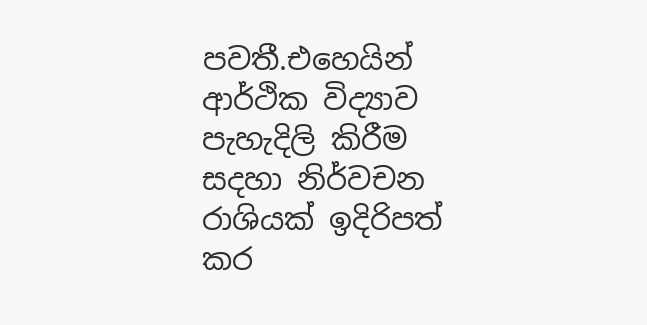පවතී.එහෙයින් ආර්ථික විද්‍යාව පැහැදිලි කිරීම සදහා නිර්වචන රාශියක් ඉදිරිපත් කර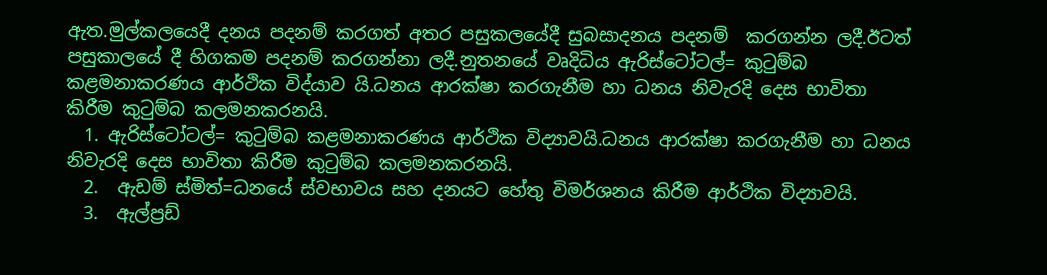ඇත.මුල්කලයෙදී දනය පදනම් කරගත් අතර පසුකලයේදී සුබසාදනය පදනම්  කරගන්න ලදී.ඊටත් පසුකාලයේ දී හිගකම පදනම් කරගන්නා ලදී.නුතනයේ වෘදිධිය ඇරිස්ටෝටල්= කුටුම්බ කළමනාකරණය ආර්ථික විද්යාව යි.ධනය ආරක්ෂා කරගැනීම හා ධනය නිවැරදි දෙස භාවිතා කිරීම කුටුම්බ කලමනකරනයි.
  1. ඇරිස්ටෝටල්= කුටුම්බ කළමනාකරණය ආර්ථික විද්‍යාවයි.ධනය ආරක්ෂා කරගැනීම හා ධනය නිවැරදි දෙස භාවිතා කිරීම කුටුම්බ කලමනකරනයි.
  2.  ඇඩම් ස්මිත්=ධනයේ ස්වභාවය සහ දනයට හේතු විමර්ශනය කිරීම ආර්ථික විද්‍යාවයි.
  3.  ඇල්ප්‍රඩ්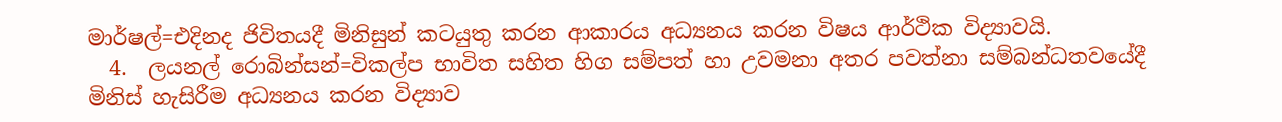මාර්ෂල්=එදිනද ජිවිතයදී මිනිසුන් කටයුතු කරන ආකාරය අධ්‍යනය කරන විෂය ආර්ථික විද්‍යාවයි.
  4.  ලයනල් රොබින්සන්=විකල්ප භාවිත සහිත හිග සම්පත් හා උවමනා අතර පවත්නා සම්බන්ධතවයේදී මිනිස් හැසිරීම අධ්‍යනය කරන විද්‍යාව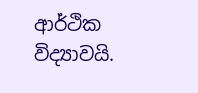ආර්ථික විද්‍යාවයි.